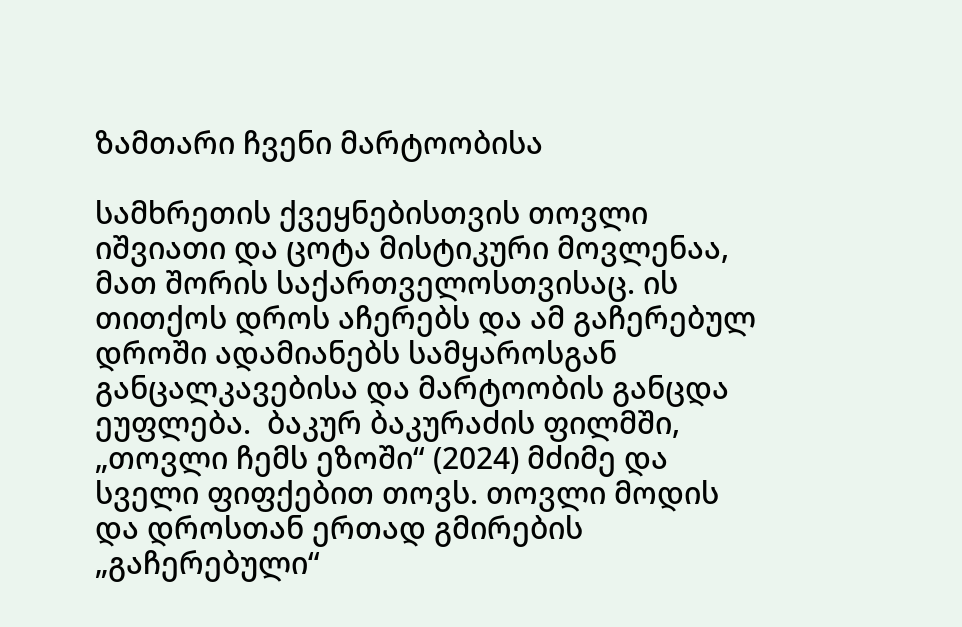ზამთარი ჩვენი მარტოობისა

სამხრეთის ქვეყნებისთვის თოვლი იშვიათი და ცოტა მისტიკური მოვლენაა, მათ შორის საქართველოსთვისაც. ის თითქოს დროს აჩერებს და ამ გაჩერებულ დროში ადამიანებს სამყაროსგან განცალკავებისა და მარტოობის განცდა ეუფლება.  ბაკურ ბაკურაძის ფილმში, „თოვლი ჩემს ეზოში“ (2024) მძიმე და სველი ფიფქებით თოვს. თოვლი მოდის და დროსთან ერთად გმირების „გაჩერებული“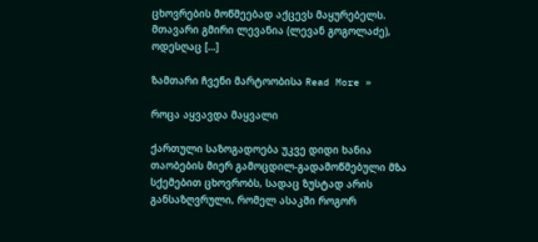ცხოვრების მოწმეებად აქცევს მაყურებელს. მთავარი გმირი ლევანია (ლევან გოგოლაძე), ოდესღაც […]

ზამთარი ჩვენი მარტოობისა Read More »

როცა აყვავდა მაყვალი

ქართული საზოგადოება უკვე დიდი ხანია თაობების მიერ გამოცდილ-გადამოწმებული მზა სქემებით ცხოვრობს, სადაც ზუსტად არის განსაზღვრული, რომელ ასაკში როგორ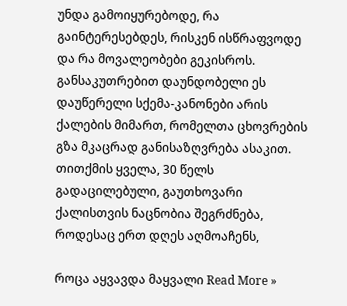უნდა გამოიყურებოდე, რა გაინტერესებდეს, რისკენ ისწრაფვოდე და რა მოვალეობები გეკისროს. განსაკუთრებით დაუნდობელი ეს დაუწერელი სქემა-კანონები არის ქალების მიმართ, რომელთა ცხოვრების გზა მკაცრად განისაზღვრება ასაკით. თითქმის ყველა, 30 წელს გადაცილებული, გაუთხოვარი ქალისთვის ნაცნობია შეგრძნება, როდესაც ერთ დღეს აღმოაჩენს,

როცა აყვავდა მაყვალი Read More »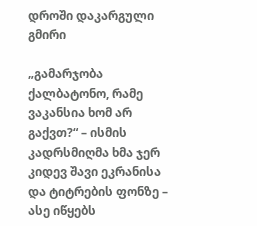დროში დაკარგული გმირი

„გამარჯობა ქალბატონო, რამე ვაკანსია ხომ არ გაქვთ?“ – ისმის კადრსმიღმა ხმა ჯერ კიდევ შავი ეკრანისა და ტიტრების ფონზე – ასე იწყებს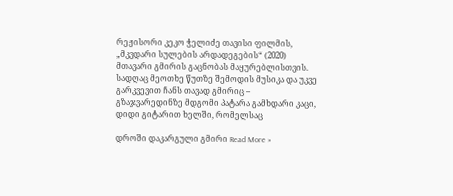რეჟისორი კეკო ჭელიძე თავისი ფილმის, „მკვდარი სულების არდადეგების“ (2020) მთავარი გმირის გაცნობას მაყურებლისთვის. სადღაც მეოთხე წუთზე შემოდის მუსიკა და უკვე გარკვევით ჩანს თავად გმირიც – გზაჯვარედინზე მდგომი პატარა გამხდარი კაცი, დიდი გიტარით ხელში, რომელსაც

დროში დაკარგული გმირი Read More »